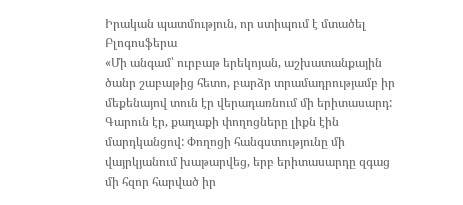Իրական պատմություն, որ ստիպում է մտածել
Բլոգոսֆերա
«Մի անգամ՝ ուրբաթ երեկոյան, աշխատանքային ծանր շաբաթից հետո, բարձր տրամադրությամբ իր մեքենայով տուն էր վերադառնում մի երիտասարդ: Գարուն էր, քաղաքի փողոցները լիքն էին մարդկանցով: Փողոցի հանգստությունը մի վայրկյանում խաթարվեց, երբ երիտասարդը զգաց մի հզոր հարված իր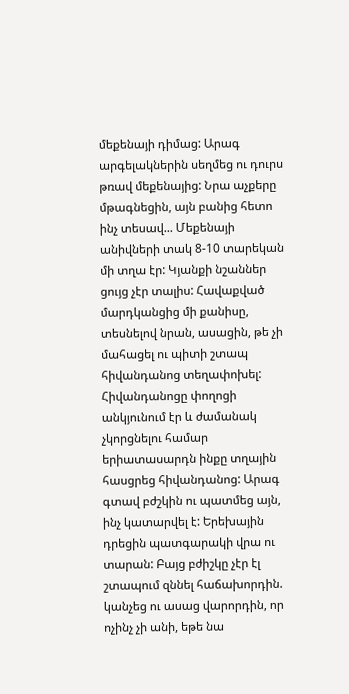մեքենայի դիմաց: Արագ արգելակներին սեղմեց ու դուրս թռավ մեքենայից: Նրա աչքերը մթագնեցին, այն բանից հետո ինչ տեսավ... Մեքենայի անիվների տակ 8-10 տարեկան մի տղա էր: Կյանքի նշաններ ցույց չէր տալիս: Հավաքված մարդկանցից մի քանիսը, տեսնելով նրան, ասացին, թե չի մահացել ու պիտի շտապ հիվանդանոց տեղափոխել: Հիվանդանոցը փողոցի անկյունում էր և ժամանակ չկորցնելու համար երիատասարդն ինքը տղային հասցրեց հիվանդանոց: Արագ գտավ բժշկին ու պատմեց այն, ինչ կատարվել է: Երեխային դրեցին պատգարակի վրա ու տարան: Բայց բժիշկը չէր էլ շտապում զննել հաճախորդին. կանչեց ու ասաց վարորդին, որ ոչինչ չի անի, եթե նա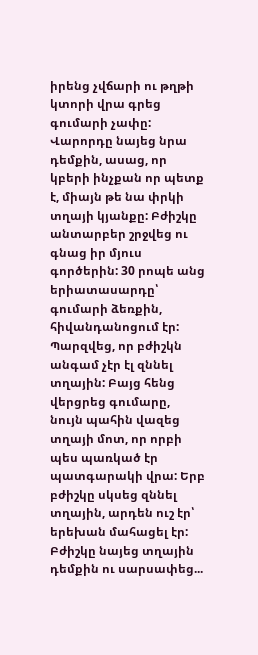իրենց չվճարի ու թղթի կտորի վրա գրեց գումարի չափը: Վարորդը նայեց նրա դեմքին, ասաց, որ կբերի ինչքան որ պետք է, միայն թե նա փրկի տղայի կյանքը: Բժիշկը անտարբեր շրջվեց ու գնաց իր մյուս գործերին: 30 րոպե անց երիատասարդը՝ գումարի ձեռքին, հիվանդանոցում էր: Պարզվեց, որ բժիշկն անգամ չէր էլ զննել տղային: Բայց հենց վերցրեց գումարը, նույն պահին վազեց տղայի մոտ, որ որբի պես պառկած էր պատգարակի վրա: Երբ բժիշկը սկսեց զննել տղային, արդեն ուշ էր՝ երեխան մահացել էր: Բժիշկը նայեց տղային դեմքին ու սարսափեց...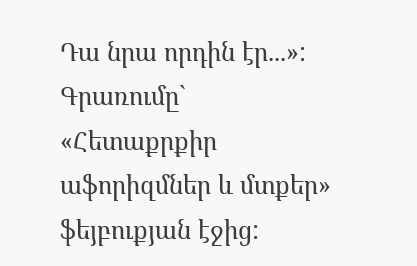Դա նրա որդին էր...»:
Գրառումը` «Հետաքրքիր աֆորիզմներ և մտքեր» ֆեյբուքյան էջից: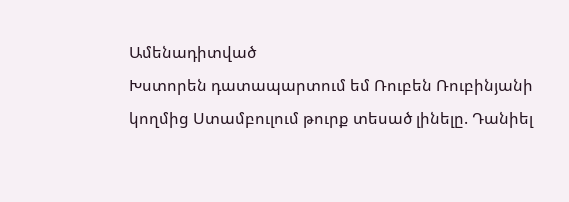Ամենադիտված
Խստորեն դատապարտում եմ Ռուբեն Ռուբինյանի կողմից Ստամբուլում թուրք տեսած լինելը. Դանիել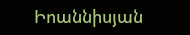Իոաննիսյան